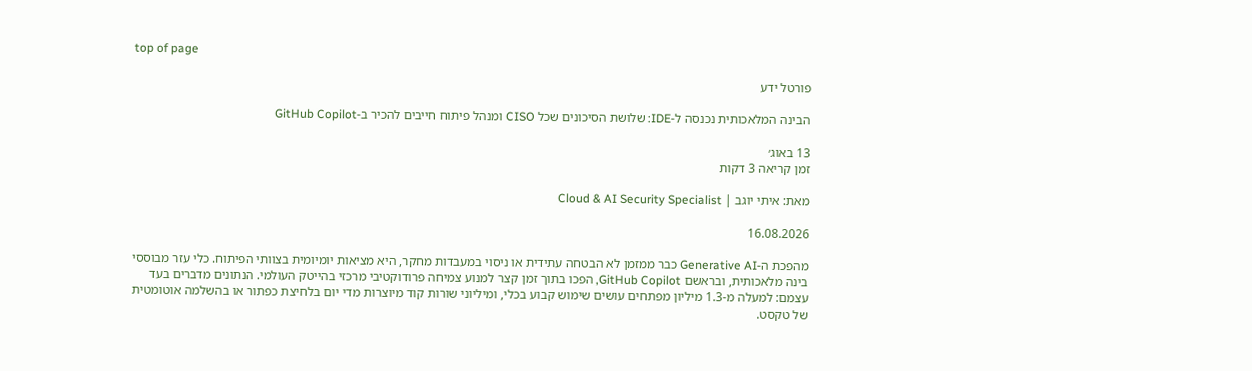top of page

פורטל ידע

הבינה המלאכותית נכנסה ל-IDE: שלושת הסיכונים שכל CISO ומנהל פיתוח חייבים להכיר ב-GitHub Copilot

13 באוג׳
זמן קריאה 3 דקות

מאת: איתי יוגב | Cloud & AI Security Specialist

16.08.2026

מהפכת ה-Generative AI כבר ממזמן לא הבטחה עתידית או ניסוי במעבדות מחקר, היא מציאות יומיומית בצוותי הפיתוח. כלי עזר מבוססי בינה מלאכותית, ובראשם GitHub Copilot, הפכו בתוך זמן קצר למנוע צמיחה פרודוקטיבי מרכזי בהייטק העולמי. הנתונים מדברים בעד עצמם: למעלה מ-1.3 מיליון מפתחים עושים שימוש קבוע בכלי, ומיליוני שורות קוד מיוצרות מדי יום בלחיצת כפתור או בהשלמה אוטומטית של טקסט.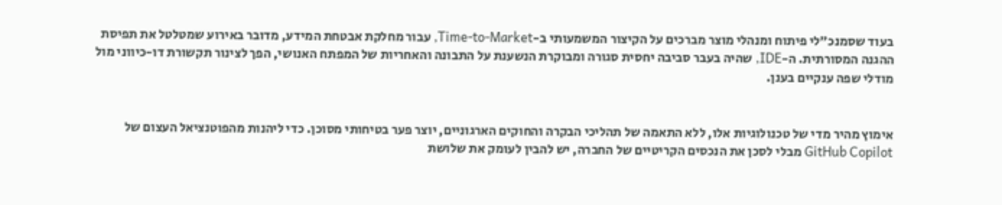בעוד שסמנכ"לי פיתוח ומנהלי מוצר מברכים על הקיצור המשמעותי ב-Time-to-Market, עבור מחלקת אבטחת המידע, מדובר באירוע שמטלטל את תפיסת ההגנה המסורתית. ה-IDE, שהיה בעבר סביבה יחסית סגורה ומבוקרת הנשענת על התבונה והאחריות של המפתח האנושי, הפך לצינור תקשורת דו-כיווני מול מודלי שפה ענקיים בענן.


אימוץ מהיר מדי של טכנולוגיות אלו, ללא התאמה של תהליכי הבקרה והחוקים הארגוניים, יוצר פער בטיחותי מסוכן. כדי ליהנות מהפוטנציאל העצום של GitHub Copilot מבלי לסכן את הנכסים הקריטיים של החברה, יש להבין לעומק את שלושת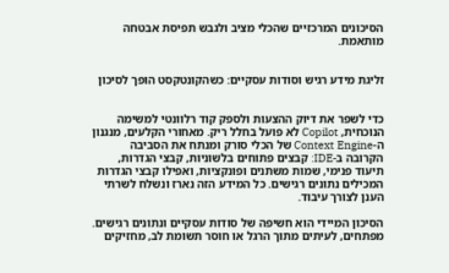הסיכונים המרכזיים שהכלי מציב ולגבש תפיסת אבטחה מותאמת.


זליגת מידע רגיש וסודות עסקיים: כשהקונטקסט הופך לסיכון


כדי לשפר את דיוק ההצעות ולספק קוד רלוונטי למשימה הנוכחית, Copilot לא פועל בחלל ריק. מאחורי הקלעים, מנגנון ה-Context Engine של הכלי סורק ומנתח את הסביבה הקרובה ב-IDE: קבצים פתוחים בלשוניות, קבצי הגדרות, תיעוד פנימי, שמות משתנים ופונקציות, ואפילו קבצי הגדרות המכילים נתונים רגישים. כל המידע הזה נארז ונשלח לשרתי הענן לצורך עיבוד.

הסיכון המיידי הוא חשיפה של סודות עסקיים ונתונים רגישים. מפתחים, לעיתים מתוך הרגל או חוסר תשומת לב, מחזיקים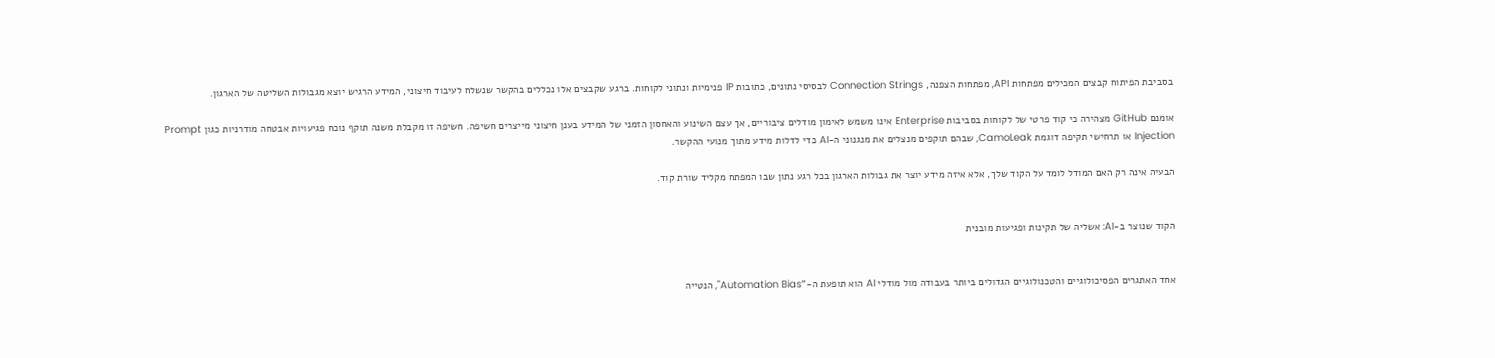בסביבת הפיתוח קבצים המכילים מפתחות API, מפתחות הצפנה, Connection Strings לבסיסי נתונים, כתובות IP פנימיות ונתוני לקוחות. ברגע שקבצים אלו נכללים בהקשר שנשלח לעיבוד חיצוני, המידע הרגיש יוצא מגבולות השליטה של הארגון.

אומנם GitHub מצהירה כי קוד פרטי של לקוחות בסביבות Enterprise אינו משמש לאימון מודלים ציבוריים, אך עצם השינוע והאחסון הזמני של המידע בענן חיצוני מייצרים חשיפה. חשיפה זו מקבלת משנה תוקף נוכח פגיעויות אבטחה מודרניות כגון Prompt Injection או תרחישי תקיפה דוגמת CamoLeak, שבהם תוקפים מנצלים את מנגנוני ה-AI כדי לדלות מידע מתוך מנועי ההקשר.

הבעיה אינה רק האם המודל לומד על הקוד שלך, אלא איזה מידע יוצר את גבולות הארגון בכל רגע נתון שבו המפתח מקליד שורת קוד.


הקוד שנוצר ב-AI: אשליה של תקינות ופגיעות מובנית


אחד האתגרים הפסיכולוגיים והטכנולוגיים הגדולים ביותר בעבודה מול מודלי AI הוא תופעת ה-"Automation Bias", הנטייה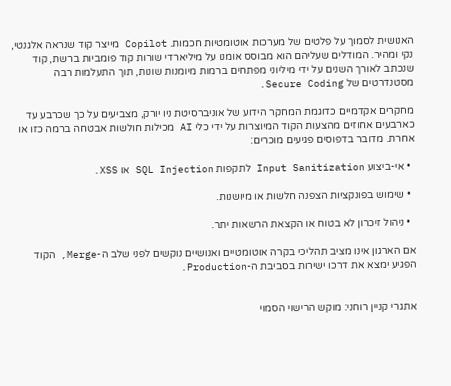האנושית לסמוך על פלטים של מערכות אוטומטיות חכמות. Copilot מייצר קוד שנראה אלגנטי, נקי ומהיר. המודלים שעליהם הוא מבוסס אומנו על מיליארדי שורות קוד פומביות ברשת, קוד שנכתב לאורך השנים על ידי מיליוני מפתחים ברמות מיומנות שונות, תוך התעלמות רבה מסטנדרטים של Secure Coding.

מחקרים אקדמיים כדוגמת המחקר הידוע של אוניברסיטת ניו יורק, מצביעים על כך שכרבע עד כארבעים אחוזים מהצעות הקוד המיוצרות על ידי כלי AI מכילות חולשות אבטחה ברמה כזו או אחרת. מדובר בדפוסים פגיעים מוכרים:

  • אי-ביצוע Input Sanitization לתקפות SQL Injection או XSS.

  • שימוש בפונקציות הצפנה חלשות או מיושנות.

  • ניהול זיכרון לא בטוח או הקצאת הרשאות יתר.

אם הארגון אינו מציב תהליכי בקרה אוטומטיים ואנושיים נוקשים לפני שלב ה-Merge, הקוד הפגיע ימצא את דרכו ישירות בסביבת ה-Production.


אתגרי קניין רוחני: מוקש הרישוי הסמוי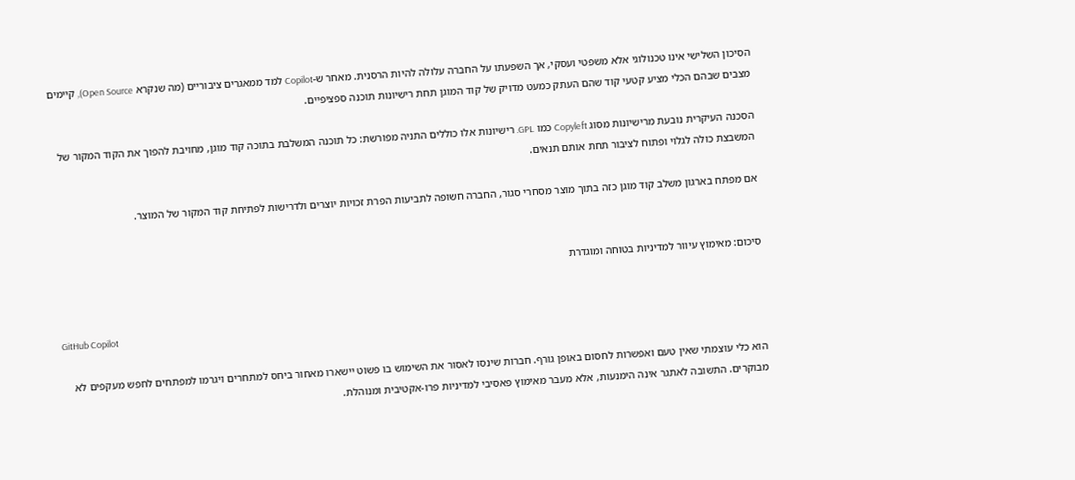הסיכון השלישי אינו טכנולוגי אלא משפטי ועסקי, אך השפעתו על החברה עלולה להיות הרסנית. מאחר ש-Copilot למד ממאגרים ציבוריים (מה שנקרא Open Source), קיימים מצבים שבהם הכלי מציע קטעי קוד שהם העתק כמעט מדויק של קוד המוגן תחת רישיונות תוכנה ספציפיים.

הסכנה העיקרית נובעת מרישיונות מסוג Copyleft כמו GPL. רישיונות אלו כוללים התניה מפורשת: כל תוכנה המשלבת בתוכה קוד מוגן, מחויבת להפוך את הקוד המקור של המשבצת כולה לגלוי ופתוח לציבור תחת אותם תנאים.

אם מפתח בארגון משלב קוד מוגן כזה בתוך מוצר מסחרי סגור, החברה חשופה לתביעות הפרת זכויות יוצרים ולדרישות לפתיחת קוד המקור של המוצר.


סיכום: מאימוץ עיוור למדיניות בטוחה ומוגדרת


GitHub Copilot

הוא כלי עוצמתי שאין טעם ואפשרות לחסום באופן גורף. חברות שינסו לאסור את השימוש בו פשוט יישארו מאחור ביחס למתחרים ויגרמו למפתחים לחפש מעקפים לא מבוקרים. התשובה לאתגר אינה הימנעות, אלא מעבר מאימוץ פאסיבי למדיניות פרו-אקטיבית ומנוהלת.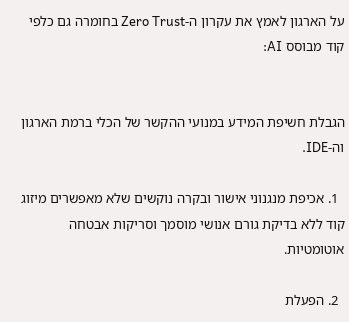על הארגון לאמץ את עקרון ה-Zero Trust בחומרה גם כלפי קוד מבוסס AI:


הגבלת חשיפת המידע במנועי ההקשר של הכלי ברמת הארגון וה-IDE.

  1. אכיפת מנגנוני אישור ובקרה נוקשים שלא מאפשרים מיזוג קוד ללא בדיקת גורם אנושי מוסמך וסריקות אבטחה אוטומטיות.

  2. הפעלת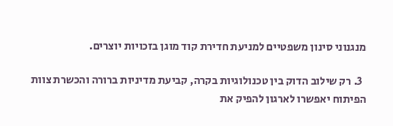מנגנוני סינון משפטיים למניעת חדירת קוד מוגן בזכויות יוצרים.

  3. רק שילוב הדוק בין טכנולוגיות בקרה, קביעת מדיניות ברורה והכשרת צוות הפיתוח יאפשרו לארגון להפיק את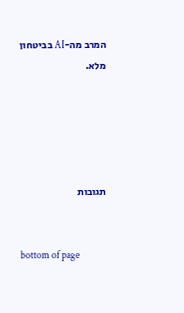המרב מה-AI בביטחון מלא.





תגובות


bottom of page